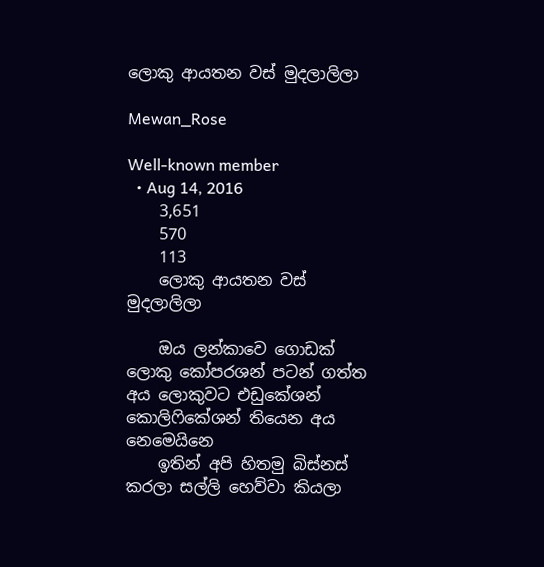ලොකු ආයතන වස් මුදලාලිලා

Mewan_Rose

Well-known member
  • Aug 14, 2016
    3,651
    570
    113
    ලොකු ආයතන වස් මුදලාලිලා

    ඔය ලන්කාවෙ ගොඩක් ලොකු කෝපරශන් පටන් ගත්ත අය ලොකුවට එඩුකේශන් කොලිෆිකේශන් තියෙන අය නෙමෙයිනෙ
    ඉතින් අපි හිතමු බිස්නස් කරලා සල්ලි හෙව්වා කියලා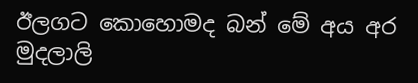ඊලගට කොහොමද බන් මේ අය අර මුදලාලි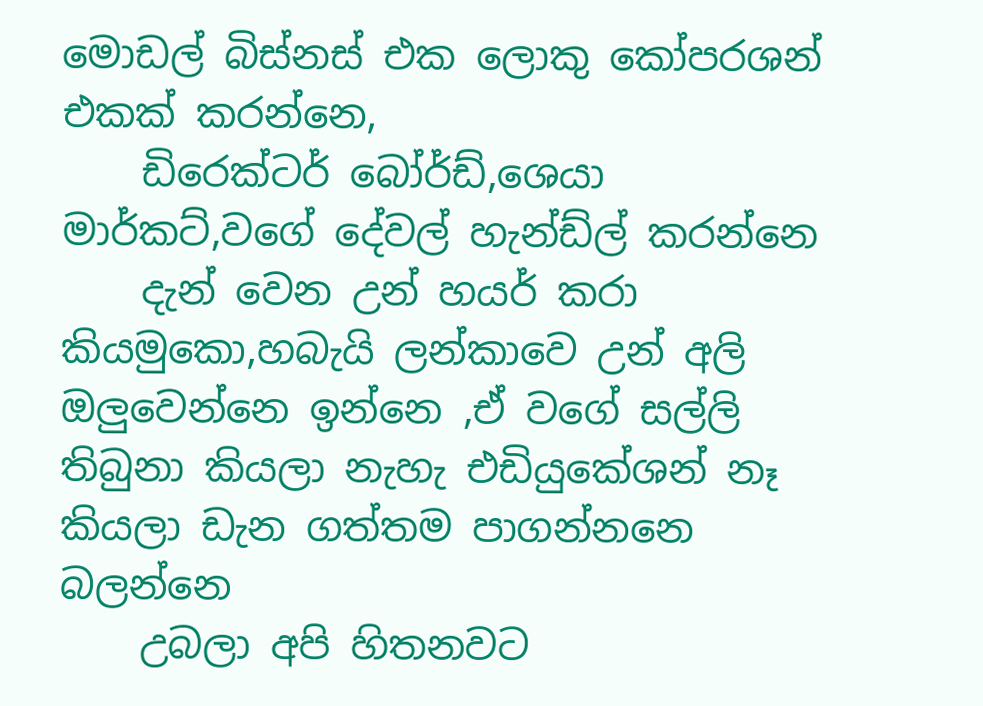මොඩල් බිස්නස් එක ලොකු කෝපරශන් එකක් කරන්නෙ,
    ඩිරෙක්ටර් බෝර්ඩ්,ශෙයා මාර්කට්,වගේ දේවල් හැන්ඩ්ල් කරන්නෙ
    දැන් වෙන උන් හයර් කරා කියමුකො,හබැයි ලන්කාවෙ උන් අලි ඔලුවෙන්නෙ ඉන්නෙ ,ඒ වගේ සල්ලි තිබුනා කියලා නැහැ එඩියුකේශන් නෑ කියලා ඩැන ගත්තම පාගන්නනෙ බලන්නෙ
    උබලා අපි හිතනවට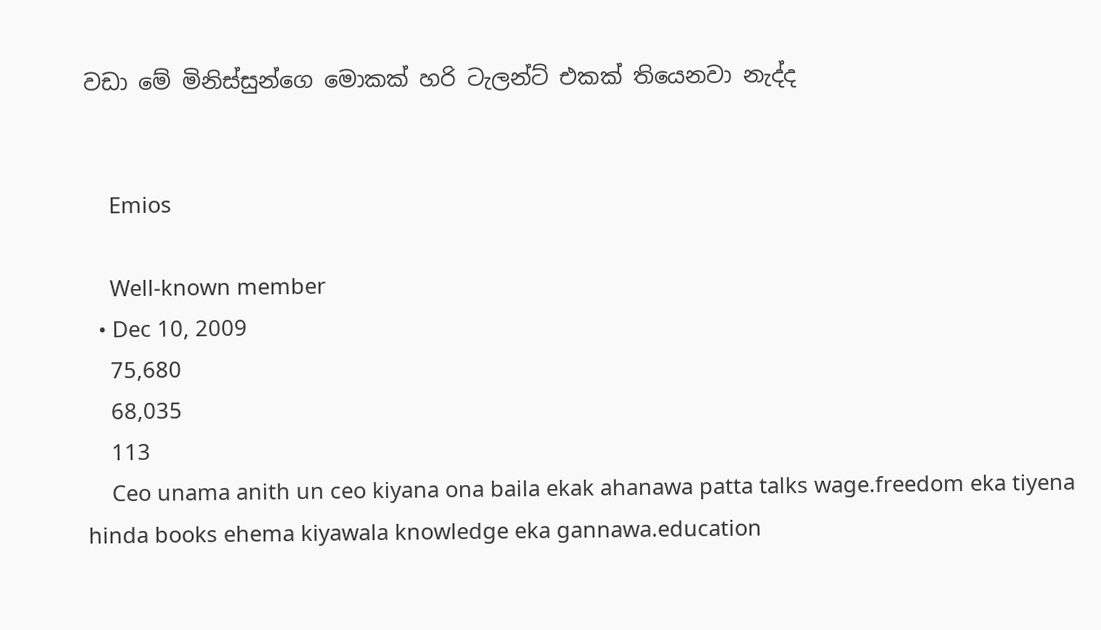වඩා මේ මිනිස්සුන්ගෙ මොකක් හරි ටැලන්ට් එකක් තියෙනවා නැද්ද


    Emios

    Well-known member
  • Dec 10, 2009
    75,680
    68,035
    113
    Ceo unama anith un ceo kiyana ona baila ekak ahanawa patta talks wage.freedom eka tiyena hinda books ehema kiyawala knowledge eka gannawa.education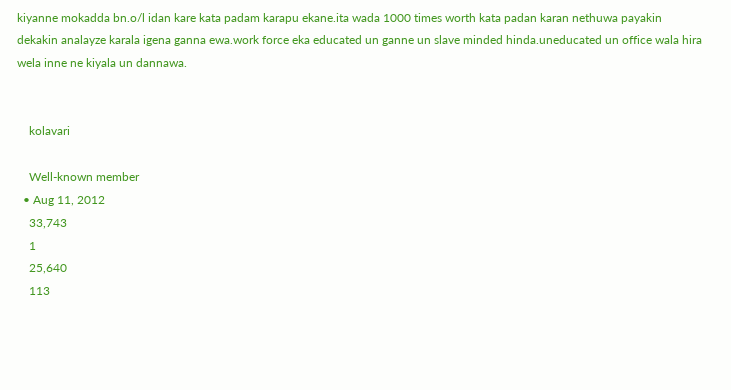kiyanne mokadda bn.o/l idan kare kata padam karapu ekane.ita wada 1000 times worth kata padan karan nethuwa payakin dekakin analayze karala igena ganna ewa.work force eka educated un ganne un slave minded hinda.uneducated un office wala hira wela inne ne kiyala un dannawa.


    kolavari

    Well-known member
  • Aug 11, 2012
    33,743
    1
    25,640
    113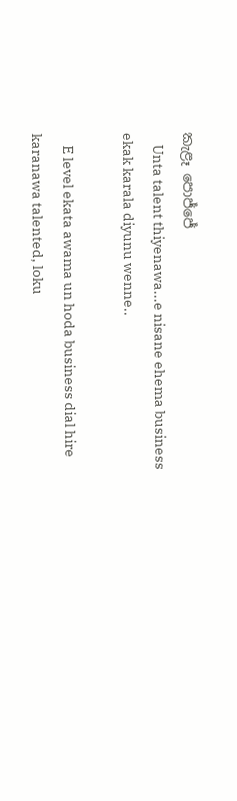කැළෑ පොජ්ජේ
    Unta talent thiyenawa...e nisane ehema business ekak karala diyunu wenne..

    E level ekata awama un hoda business dial hire karanawa talented, loku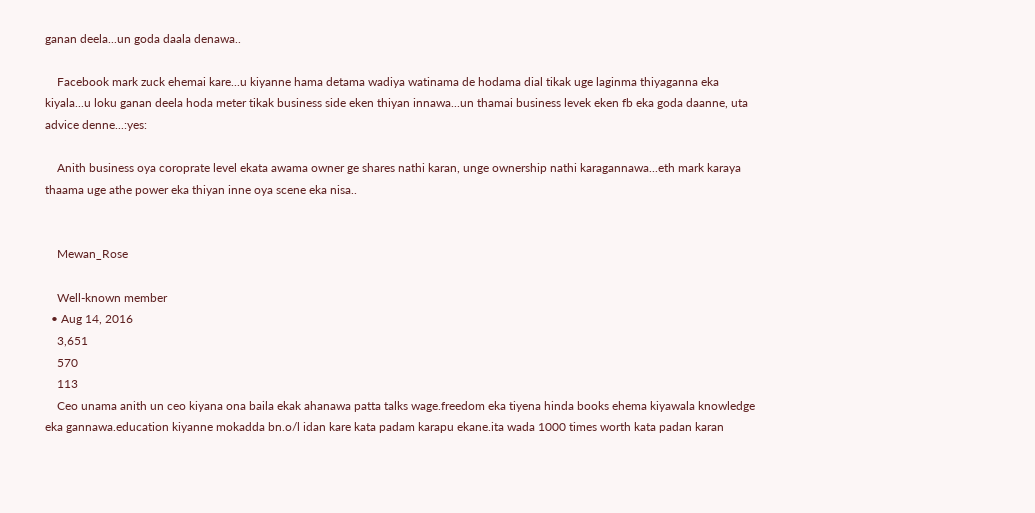ganan deela...un goda daala denawa..

    Facebook mark zuck ehemai kare...u kiyanne hama detama wadiya watinama de hodama dial tikak uge laginma thiyaganna eka kiyala...u loku ganan deela hoda meter tikak business side eken thiyan innawa...un thamai business levek eken fb eka goda daanne, uta advice denne...:yes:

    Anith business oya coroprate level ekata awama owner ge shares nathi karan, unge ownership nathi karagannawa...eth mark karaya thaama uge athe power eka thiyan inne oya scene eka nisa..


    Mewan_Rose

    Well-known member
  • Aug 14, 2016
    3,651
    570
    113
    Ceo unama anith un ceo kiyana ona baila ekak ahanawa patta talks wage.freedom eka tiyena hinda books ehema kiyawala knowledge eka gannawa.education kiyanne mokadda bn.o/l idan kare kata padam karapu ekane.ita wada 1000 times worth kata padan karan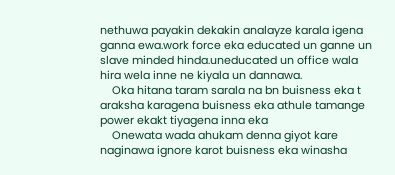nethuwa payakin dekakin analayze karala igena ganna ewa.work force eka educated un ganne un slave minded hinda.uneducated un office wala hira wela inne ne kiyala un dannawa.
    Oka hitana taram sarala na bn buisness eka t araksha karagena buisness eka athule tamange power ekakt tiyagena inna eka
    Onewata wada ahukam denna giyot kare naginawa ignore karot buisness eka winasha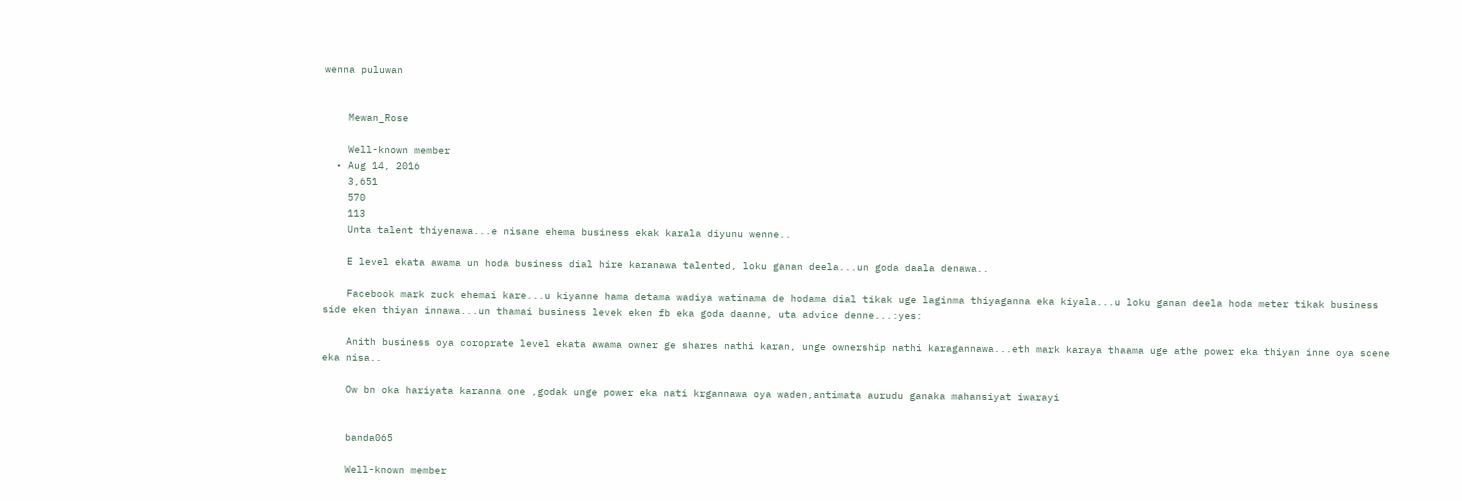wenna puluwan


    Mewan_Rose

    Well-known member
  • Aug 14, 2016
    3,651
    570
    113
    Unta talent thiyenawa...e nisane ehema business ekak karala diyunu wenne..

    E level ekata awama un hoda business dial hire karanawa talented, loku ganan deela...un goda daala denawa..

    Facebook mark zuck ehemai kare...u kiyanne hama detama wadiya watinama de hodama dial tikak uge laginma thiyaganna eka kiyala...u loku ganan deela hoda meter tikak business side eken thiyan innawa...un thamai business levek eken fb eka goda daanne, uta advice denne...:yes:

    Anith business oya coroprate level ekata awama owner ge shares nathi karan, unge ownership nathi karagannawa...eth mark karaya thaama uge athe power eka thiyan inne oya scene eka nisa..

    Ow bn oka hariyata karanna one ,godak unge power eka nati krgannawa oya waden,antimata aurudu ganaka mahansiyat iwarayi


    banda065

    Well-known member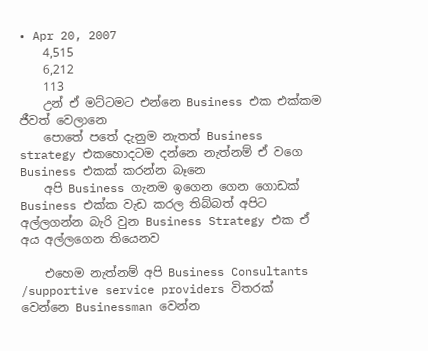• Apr 20, 2007
    4,515
    6,212
    113
    උන් ඒ මට්ටමට එන්නෙ Business එක එක්කම ජීවත් වෙලානෙ
    පොතේ පතේ දැනුම නැතත් Business strategy එකහොදටම දන්නෙ නැත්නම් ඒ වගෙ Business එකක් කරන්න බෑනෙ
    අපි Business ගැනම ඉගෙන ගෙන ගොඩක් Business එක්ක වැඩ කරල තිබ්බත් අපිට අල්ලගන්න බැරි වුන Business Strategy එක ඒ අය අල්ලගෙන තියෙනව

    එහෙම නැත්නම් අපි Business Consultants /supportive service providers විතරක් වෙන්නෙ Businessman වෙන්න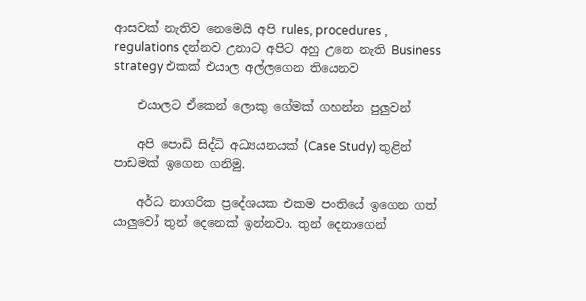ආසවක් නැතිව නෙමෙයි අපි rules, procedures , regulations දන්නව උනාට අපිට අහු උනෙ නැති Business strategy එකක් එයාල අල්ලගෙන තියෙනව

    එයාලට ඒකෙන් ලොකු ගේමක් ගහන්න පුලුවන්

    අපි පොඩි සිද්ධි අධ්‍යයනයක් (Case Study) තුළින් පාඩමක් ඉගෙන ගනිමු.

    අර්ධ නාගරික ප්‍රදේශයක එකම පංතියේ ඉගෙන ගත් යාලුවෝ තුන් දෙනෙක් ඉන්නවා. තුන් දෙනාගෙන්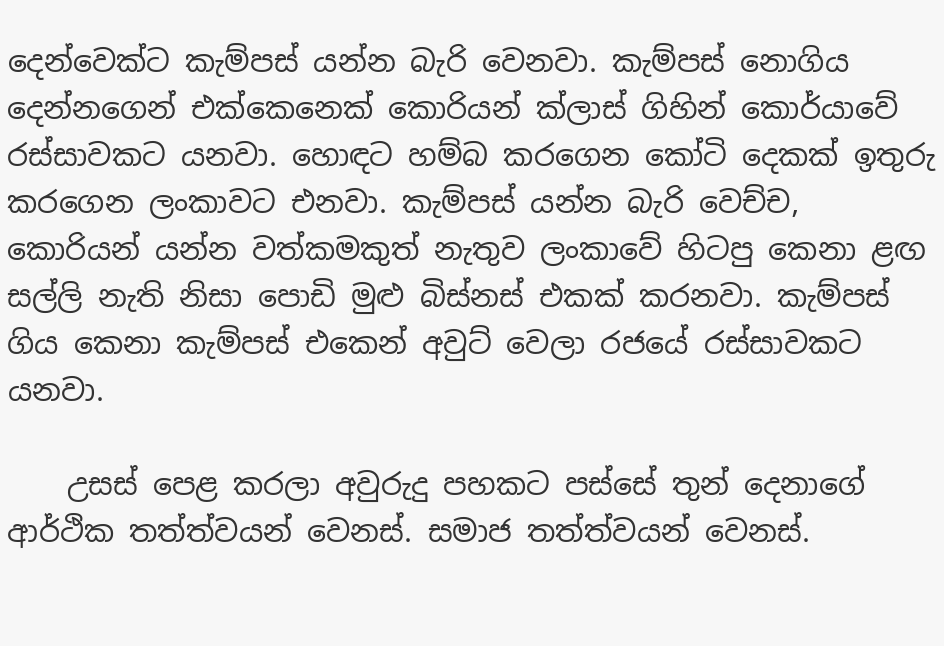දෙන්වෙක්ට කැම්පස් යන්න බැරි වෙනවා. කැම්පස් නොගිය දෙන්නගෙන් එක්කෙනෙක් කොරියන් ක්ලාස් ගිහින් කොර්යාවේ රස්සාවකට යනවා. හොඳට හම්බ කරගෙන කෝටි දෙකක් ඉතුරු කරගෙන ලංකාවට එනවා. කැම්පස් යන්න බැරි වෙච්ච, කොරියන් යන්න වත්කමකුත් නැතුව ලංකාවේ හිටපු කෙනා ළඟ සල්ලි නැති නිසා පොඩි මුළු බිස්නස් එකක් කරනවා. කැම්පස් ගිය කෙනා කැම්පස් එකෙන් අවුට් වෙලා රජයේ රස්සාවකට යනවා.

    උසස් පෙළ කරලා අවුරුදු පහකට පස්සේ තුන් දෙනාගේ ආර්ථික තත්ත්වයන් වෙනස්. සමාජ තත්ත්වයන් වෙනස්.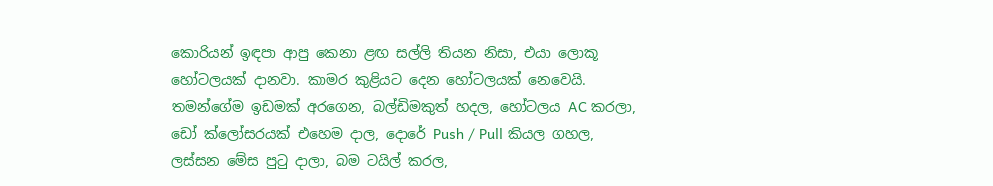කොරියන් ඉඳපා ආපු කෙනා ළඟ සල්ලි තියන නිසා, එයා ලොකූ හෝටලයක් දානවා. කාමර කුළියට දෙන හෝටලයක් නෙවෙයි. තමන්ගේම ඉඩමක් අරගෙන, බල්ඩිමකුත් හදල, හෝටලය AC කරලා, ඩෝ ක්ලෝසරයක් එහෙම දාල, දොරේ Push / Pull කියල ගහල, ලස්සන මේස පුටු දාලා, බම ටයිල් කරල,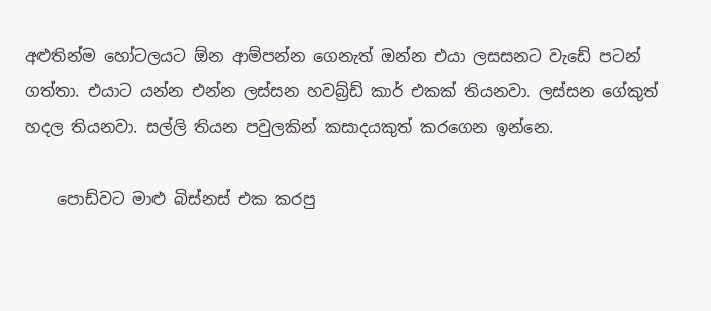අළුතින්ම හෝටලයට ඕන ආම්පන්න ගෙනැත් ඔන්න එයා ලසසනට වැඩේ පටන් ගත්තා. එයාට යන්න එන්න ලස්සන හවබ්‍ර්ඩ් කාර් එකක් තියනවා. ලස්සන ගේකුත් හදල තියනවා. සල්ලි තියන පවුලකින් කසාදයකුත් කරගෙන ඉන්නෙ.

    පොඩ්වට මාළු බිස්නස් එක කරපු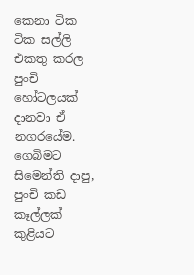කෙනා ටික ටික සල්ලි එකතු කරල පුංචි හෝටලයක් දානවා ඒ නගරයේම. ගෙබිමට සිමෙන්ති දාපු, පුංචි කඩ කෑල්ලක් කුළියට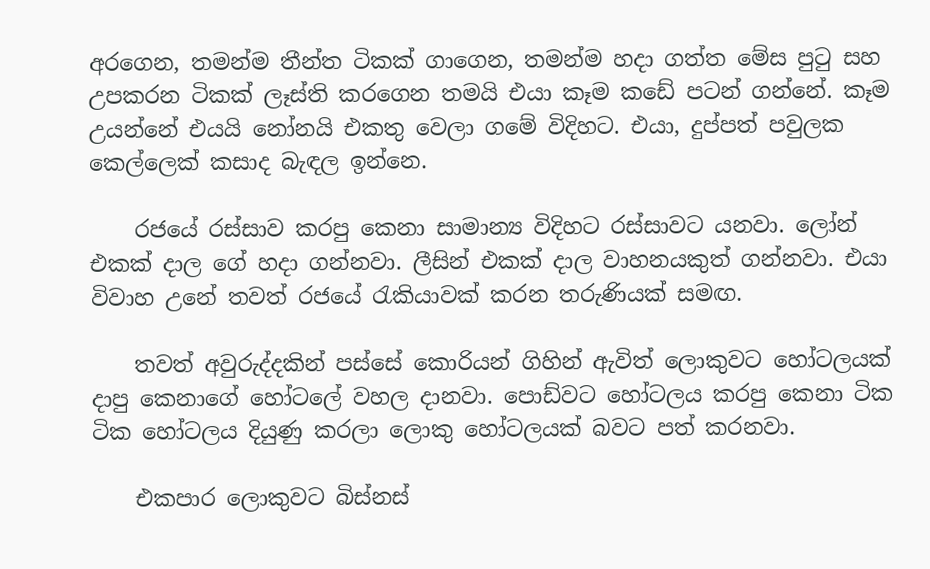අරගෙන, තමන්ම තීන්ත ටිකක් ගාගෙන, තමන්ම හදා ගත්ත මේස පුටු සහ උපකරන ටිකක් ලෑස්ති කරගෙන තමයි එයා කෑම කඩේ පටන් ගන්නේ. කෑම උයන්නේ එයයි නෝනයි එකතු වෙලා ගමේ විදිහට. එයා, දුප්පත් පවුලක කෙල්ලෙක් කසාද බැඳල ඉන්නෙ.

    රජයේ රස්සාව කරපු කෙනා සාමාන්‍ය විදිහට රස්සාවට යනවා. ලෝන් එකක් දාල ගේ හදා ගන්නවා. ලීසින් එකක් දාල වාහනයකුත් ගන්නවා. එයා විවාහ උනේ තවත් රජයේ රැකියාවක් කරන තරුණියක් සමඟ.

    තවත් අවුරුද්දකින් පස්සේ කොරියන් ගිහින් ඇවිත් ලොකුවට හෝටලයක් දාපු කෙනාගේ හෝටලේ වහල දානවා. පොඩ්වට හෝටලය කරපු කෙනා ටික ටික හෝටලය දියුණු කරලා ලොකු හෝටලයක් බවට පත් කරනවා.

    එකපාර ලොකුවට බිස්නස්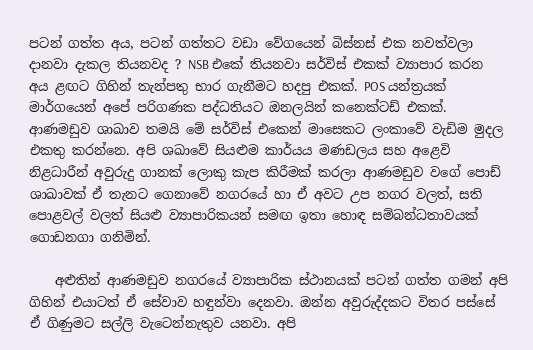පටන් ගත්ත අය, පටන් ගත්තට වඩා වේගයෙන් බිස්නස් එක නවත්වලා දානවා දැකල තියනවද ? NSB එකේ තියනවා සර්විස් එකක් ව්‍යාපාර කරන අය ළඟට ගිහින් තැන්පතු භාර ගැනීමට හදපු එකක්. POS යන්ත්‍රයක් මාර්ගයෙන් අපේ පරිගණක පද්ධතියට ඔනලයින් කනෙක්ටඩ් එකක්. ආණමඩුව ශාඛාව තමයි මේ සර්විස් එකෙන් මාසෙකට ලංකාවේ වැඩිම මුදල එකතු කරන්නෙ. අපි ශඛාවේ සියළුම කාර්යය මණඩලය සහ අළෙවි නිළධාරීන් අවුරුදු ගානක් ලොකු කැප කිරීමක් කරලා ආණමඩුව වගේ පොඩ් ශාඛාවක් ඒ තැනට ගෙනාවේ නගරයේ හා ඒ අවට උප නගර වලත්, සති පොළවල් වලත් සියළු ව්‍යාපාරිකයන් සමඟ ඉතා හොඳ සම්බන්ධතාවයක් ගොඩනගා ගනිමින්.

    අළුතින් ආණමඩුව නගරයේ ව්‍යාපාරික ස්ථානයක් පටන් ගත්ත ගමන් අපි ගිහින් එයාටත් ඒ සේවාව හඳුන්වා දෙනවා. ඔන්න අවුරුද්දකට විතර පස්සේ ඒ ගිණුමට සල්ලි වැටෙන්නැතුව යනවා. අපි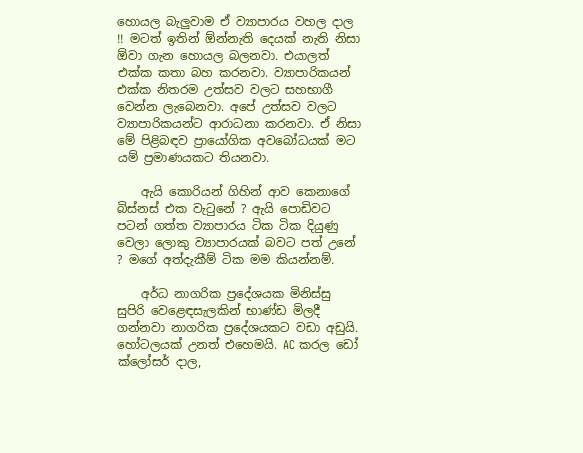හොයල බැලුවාම ඒ ව්‍යාපාරය වහල දාල !! මටත් ඉතින් ඕන්නැති දෙයක් නැති නිසා ඕවා ගැන හොයල බලනවා. එයාලත් එක්ක කතා බහ කරනවා. ව්‍යාපාරිකයන් එක්ක නිතරම උත්සව වලට සහභාගී වෙන්න ලැබෙනවා. අපේ උත්සව වලට ව්‍යාපාරිකයන්ට ආරාධනා කරනවා. ඒ නිසා මේ පිළිබඳව ප්‍රායෝගික අවබෝධයක් මට යම් ප්‍රමාණයකට තියනවා.

    ඇයි කොරියන් ගිහින් ආව කෙනාගේ බිස්නස් එක වැටුනේ ? ඇයි පොඩිවට පටන් ගත්ත ව්‍යාපාරය ටික ටික දියුණු වෙලා ලොකු ව්‍යාපාරයක් බවට පත් උනේ ? මගේ අත්දැකීම් ටික මම කියන්නම්.

    අර්ධ නාගරික ප්‍රදේශයක මිනිස්සු සුපිරි වෙළෙඳසැලකින් භාණ්ඩ මිලදී ගන්නවා නාගරික ප්‍රදේශයකට වඩා අඩුයි. හෝටලයක් උනත් එහෙමයි. AC කරල ඩෝ ක්ලෝසර් දාල,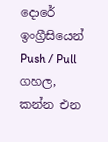දොරේ ඉංග්‍රීසියෙන් Push / Pull ගහල, කන්න එන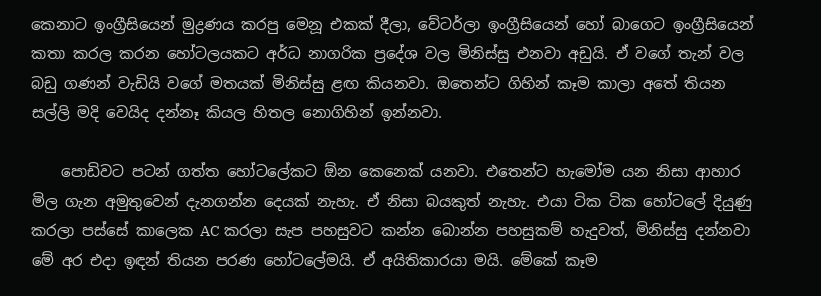කෙනාට ඉංග්‍රීසියෙන් මුද්‍රණය කරපු මෙනූ එකක් දීලා, වේටර්ලා ඉංග්‍රීසියෙන් හෝ බාගෙට ඉංග්‍රීසියෙන් කතා කරල කරන හෝටලයකට අර්ධ නාගරික ප්‍රදේශ වල මිනිස්සු එනවා අඩුයි. ඒ වගේ තැන් වල බඩු ගණන් වැඩියි වගේ මතයක් මිනිස්සු ළඟ කියනවා. ඔතෙන්ට ගිහින් කෑම කාලා අතේ තියන සල්ලි මදි වෙයිද දන්නෑ කියල හිතල නොගිහින් ඉන්නවා.

    පොඩිවට පටන් ගත්ත හෝටලේකට ඕන කෙනෙක් යනවා. එතෙන්ට හැමෝම යන නිසා ආහාර මිල ගැන අමුතුවෙන් දැනගන්න දෙයක් නැහැ. ඒ නිසා බයකුත් නැහැ. එයා ටික ටික හෝටලේ දියුණු කරලා පස්සේ කාලෙක AC කරලා සැප පහසුවට කන්න බොන්න පහසුකම් හැදුවත්, මිනිස්සු දන්නවා මේ අර එදා ඉඳන් තියන පරණ හෝටලේමයි. ඒ අයිතිකාරයා මයි. මේකේ කෑම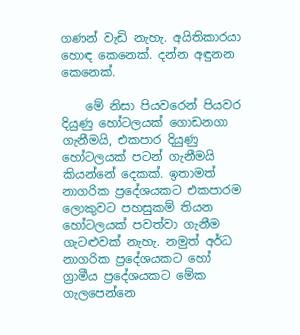ගණන් වැඩි නැහැ. අයිතිකාරයා හොඳ කෙනෙක්. දන්න අඳුනන කෙනෙක්.

    මේ නිසා පියවරෙන් පියවර දියුණු හෝටලයක් ගොඩනගා ගැනීමයි, එකපාර දියුණු හෝටලයක් පටන් ගැනීමයි කියන්නේ දෙකක්. ඉතාමත් නාගරික ප්‍රදේශයකට එකපාරම ලොකුවට පහසුකම් තියන හෝටලයක් පවත්වා ගැනීම ගැටළුවක් නැහැ. නමුත් අර්ධ නාගරික ප්‍රදේශයකට හෝ ග්‍රාමීය ප්‍රදේශයකට මේක ගැලපෙන්නෙ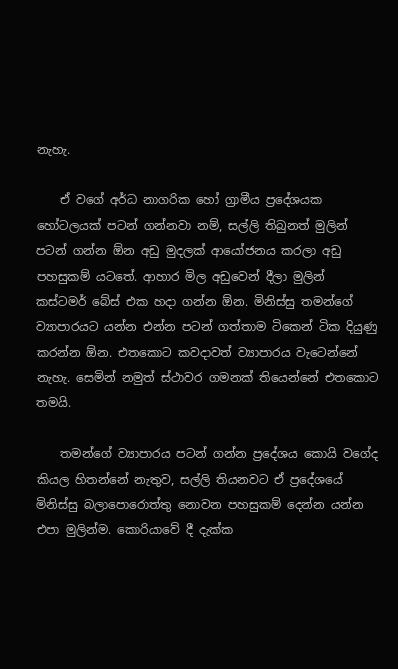නැහැ.

    ඒ වගේ අර්ධ නාගරික හෝ ග්‍රාමීය ප්‍රදේශයක හෝටලයක් පටන් ගන්නවා නම්, සල්ලි තිබුනත් මුලින් පටන් ගන්න ඕන අඩු මුදලක් ආයෝජනය කරලා අඩු පහසුකම් යටතේ. ආහාර මිල අඩුවෙන් දීලා මුලින් කස්ටමර් බේස් එක හදා ගන්න ඕන. මිනිස්සු තමන්ගේ ව්‍යාපාරයට යන්න එන්න පටන් ගත්තාම ටිකෙන් ටික දියුණු කරන්න ඕන. එතකොට කවදාවත් ව්‍යාපාරය වැටෙන්නේ නැහැ. සෙමින් නමුත් ස්ථාවර ගමනක් තියෙන්නේ එතකොට තමයි.

    තමන්ගේ ව්‍යාපාරය පටන් ගන්න ප්‍රදේශය කොයි වගේද කියල හිතන්නේ නැතුව, සල්ලි තියනවට ඒ ප්‍රදේශයේ මිනිස්සු බලාපොරොත්තු නොවන පහසුකම් දෙන්න යන්න එපා මුලින්ම. කොරියාවේ දී දැක්ක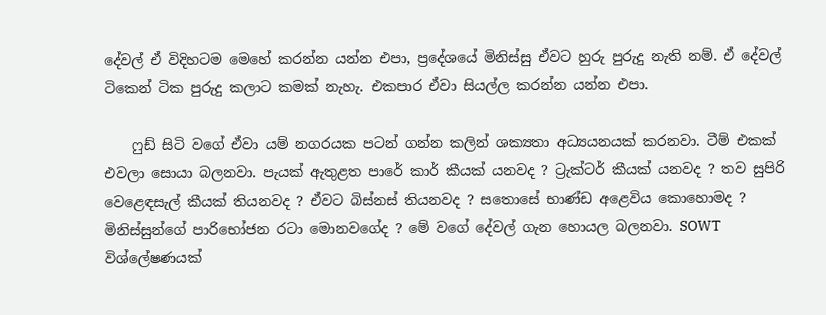දේවල් ඒ විදිහටම මෙහේ කරන්න යන්න එපා, ප්‍රදේශයේ මිනිස්සු ඒවට හුරු පුරුදු නැති නම්. ඒ දේවල් ටිකෙන් ටික පුරුදු කලාට කමක් නැහැ. එකපාර ඒවා සියල්ල කරන්න යන්න එපා.

    ෆුඩ් සිටි වගේ ඒවා යම් නගරයක පටන් ගන්න කලින් ශක්‍යතා අධ්‍යයනයක් කරනවා. ටීම් එකක් එවලා සොයා බලනවා. පැයක් ඇතුළත පාරේ කාර් කීයක් යනවද ? ට්‍රැක්ටර් කීයක් යනවද ? තව සුපිරි වෙළෙඳසැල් කීයක් තියනවද ? ඒවට බිස්නස් තියනවද ? සතොසේ භාණ්ඩ අළෙවිය කොහොමද ? මිනිස්සුන්ගේ පාරිභෝජන රටා මොනවගේද ? මේ වගේ දේවල් ගැන හොයල බලනවා. SOWT විශ්ලේෂණයක්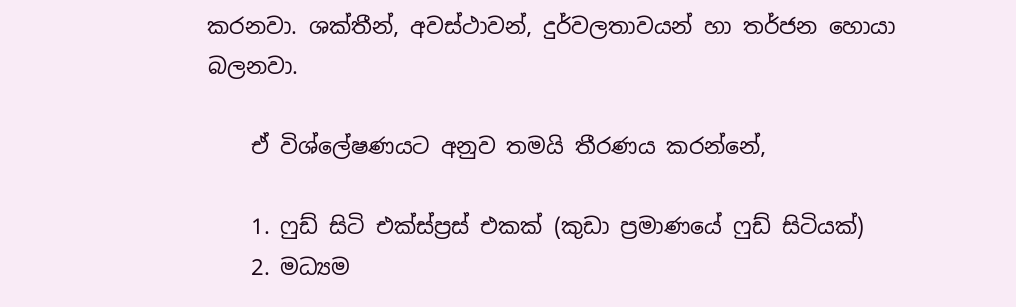කරනවා. ශක්තීන්, අවස්ථාවන්, දුර්වලතාවයන් හා තර්ජන හොයා බලනවා.

    ඒ විශ්ලේෂණයට අනුව තමයි තීරණය කරන්නේ,

    1. ෆුඩ් සිටි එක්ස්ප්‍රස් එකක් (කුඩා ප්‍රමාණයේ ෆුඩ් සිටියක්)
    2. මධ්‍යම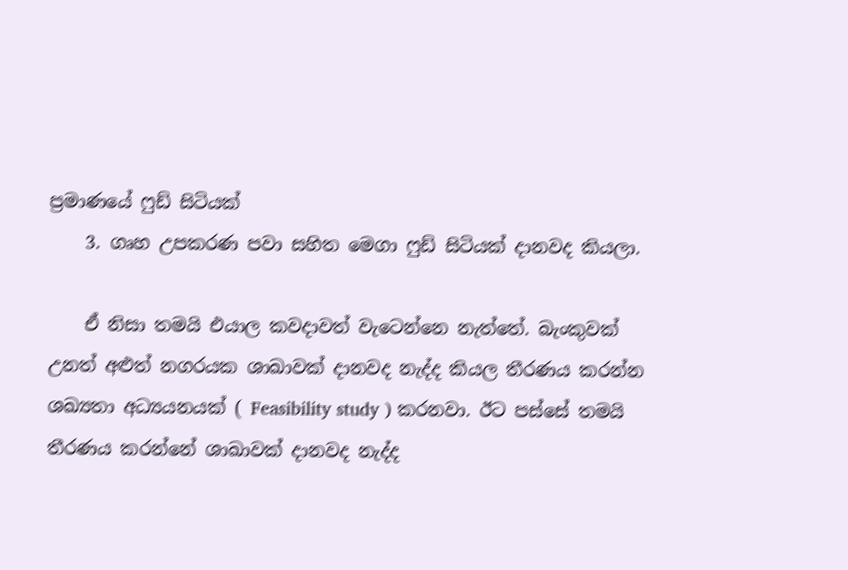ප්‍රමාණයේ ෆුඩ් සිටියක්
    3. ගෘහ උපකරණ පවා සහිත මෙගා ෆුඩ් සිටියක් දානවද කියලා.

    ඒ නිසා තමයි එයාල කවදාවත් වැටෙන්නෙ නැත්තේ. බැංකුවක් උනත් අළුත් නගරයක ශාඛාවක් දානවද නැද්ද කියල තීරණය කරන්න ශඛ්‍යතා අධ්‍යයනයක් ( Feasibility study ) කරනවා. ඊට පස්සේ තමයි තීරණය කරන්නේ ශාඛාවක් දානවද නැද්ද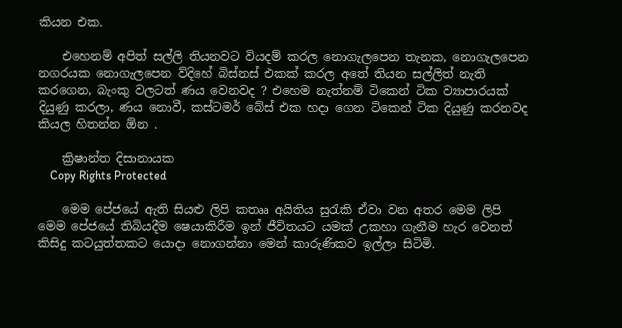කියන එක.

    එහෙනම් අපිත් සල්ලි තියනවට වියදම් කරල නොගැලපෙන තැනක, නොගැලපෙන නගරයක නොගැලපෙන ව්දිහේ බිස්නස් එකක් කරල අතේ තියන සල්ලිත් නැති කරගෙන, බැංකු වලටත් ණය වෙනවද ? එහෙම නැත්නම් ටිකෙන් ටික ව්‍යාපාරයක් දියුණු කරලා, ණය නොවී, කස්ටමර් බේස් එක හදා ගෙන ටිකෙන් ටික දියුණු කරනවද කියල හිතන්න ඕන .

    ක්‍රිෂාන්ත දිසානායක
    Copy Rights Protected

    මෙම පේජයේ ඇති සියළු ලිපි කතෲ අයිතිය සුරැකි ඒවා වන අතර මෙම ලිපි මෙම පේජයේ තිබියදීම ෂෙයාකිරීම ඉන් ජීවිතයට යමක් උකහා ගැනීම හැර වෙනත් කිසිදු කටයුත්තකට යොදා නොගන්නා මෙන් කාරුණිකව ඉල්ලා සිටිමි.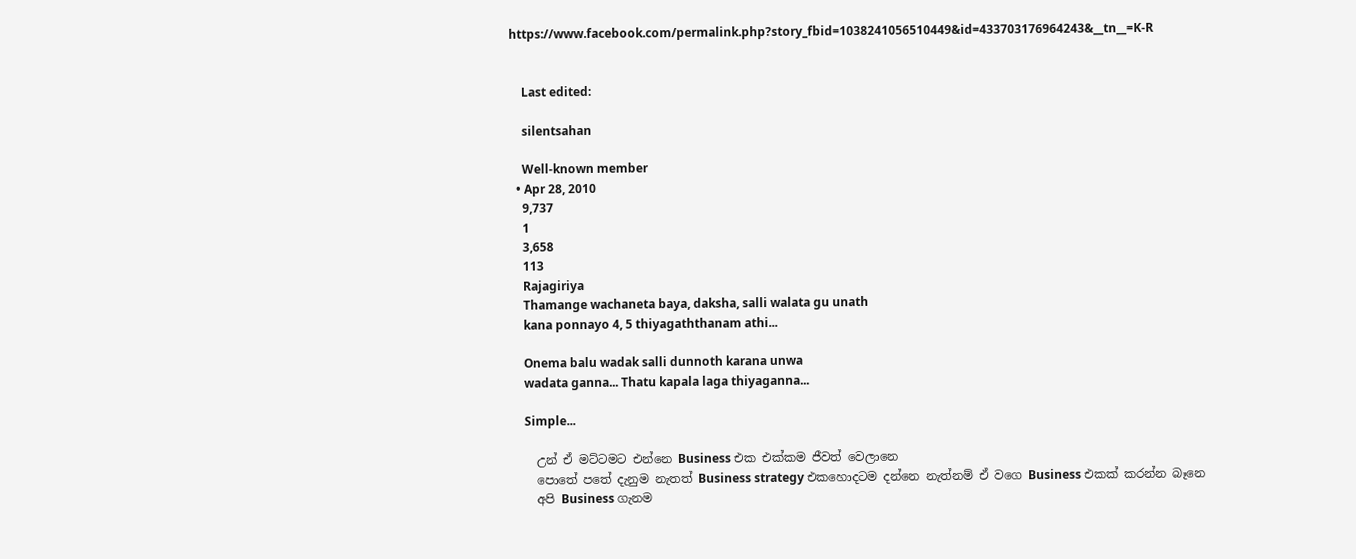https://www.facebook.com/permalink.php?story_fbid=1038241056510449&id=433703176964243&__tn__=K-R


    Last edited:

    silentsahan

    Well-known member
  • Apr 28, 2010
    9,737
    1
    3,658
    113
    Rajagiriya
    Thamange wachaneta baya, daksha, salli walata gu unath
    kana ponnayo 4, 5 thiyagaththanam athi...

    Onema balu wadak salli dunnoth karana unwa
    wadata ganna... Thatu kapala laga thiyaganna...

    Simple...

    උන් ඒ මට්ටමට එන්නෙ Business එක එක්කම ජීවත් වෙලානෙ
    පොතේ පතේ දැනුම නැතත් Business strategy එකහොදටම දන්නෙ නැත්නම් ඒ වගෙ Business එකක් කරන්න බෑනෙ
    අපි Business ගැනම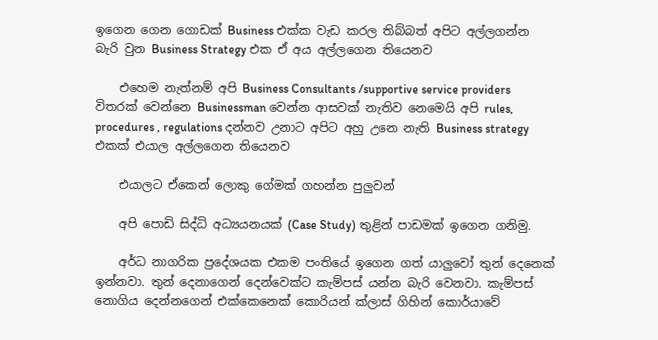ඉගෙන ගෙන ගොඩක් Business එක්ක වැඩ කරල තිබ්බත් අපිට අල්ලගන්න බැරි වුන Business Strategy එක ඒ අය අල්ලගෙන තියෙනව

    එහෙම නැත්නම් අපි Business Consultants /supportive service providers විතරක් වෙන්නෙ Businessman වෙන්න ආසවක් නැතිව නෙමෙයි අපි rules, procedures , regulations දන්නව උනාට අපිට අහු උනෙ නැති Business strategy එකක් එයාල අල්ලගෙන තියෙනව

    එයාලට ඒකෙන් ලොකු ගේමක් ගහන්න පුලුවන්

    අපි පොඩි සිද්ධි අධ්‍යයනයක් (Case Study) තුළින් පාඩමක් ඉගෙන ගනිමු.

    අර්ධ නාගරික ප්‍රදේශයක එකම පංතියේ ඉගෙන ගත් යාලුවෝ තුන් දෙනෙක් ඉන්නවා. තුන් දෙනාගෙන් දෙන්වෙක්ට කැම්පස් යන්න බැරි වෙනවා. කැම්පස් නොගිය දෙන්නගෙන් එක්කෙනෙක් කොරියන් ක්ලාස් ගිහින් කොර්යාවේ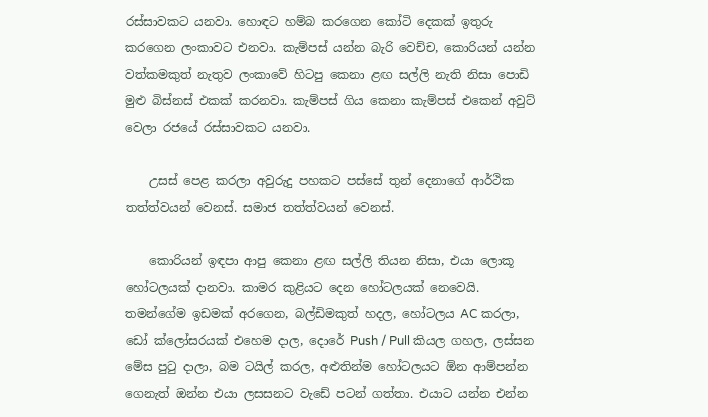රස්සාවකට යනවා. හොඳට හම්බ කරගෙන කෝටි දෙකක් ඉතුරු කරගෙන ලංකාවට එනවා. කැම්පස් යන්න බැරි වෙච්ච, කොරියන් යන්න වත්කමකුත් නැතුව ලංකාවේ හිටපු කෙනා ළඟ සල්ලි නැති නිසා පොඩි මුළු බිස්නස් එකක් කරනවා. කැම්පස් ගිය කෙනා කැම්පස් එකෙන් අවුට් වෙලා රජයේ රස්සාවකට යනවා.

    උසස් පෙළ කරලා අවුරුදු පහකට පස්සේ තුන් දෙනාගේ ආර්ථික තත්ත්වයන් වෙනස්. සමාජ තත්ත්වයන් වෙනස්.

    කොරියන් ඉඳපා ආපු කෙනා ළඟ සල්ලි තියන නිසා, එයා ලොකූ හෝටලයක් දානවා. කාමර කුළියට දෙන හෝටලයක් නෙවෙයි. තමන්ගේම ඉඩමක් අරගෙන, බල්ඩිමකුත් හදල, හෝටලය AC කරලා, ඩෝ ක්ලෝසරයක් එහෙම දාල, දොරේ Push / Pull කියල ගහල, ලස්සන මේස පුටු දාලා, බම ටයිල් කරල, අළුතින්ම හෝටලයට ඕන ආම්පන්න ගෙනැත් ඔන්න එයා ලසසනට වැඩේ පටන් ගත්තා. එයාට යන්න එන්න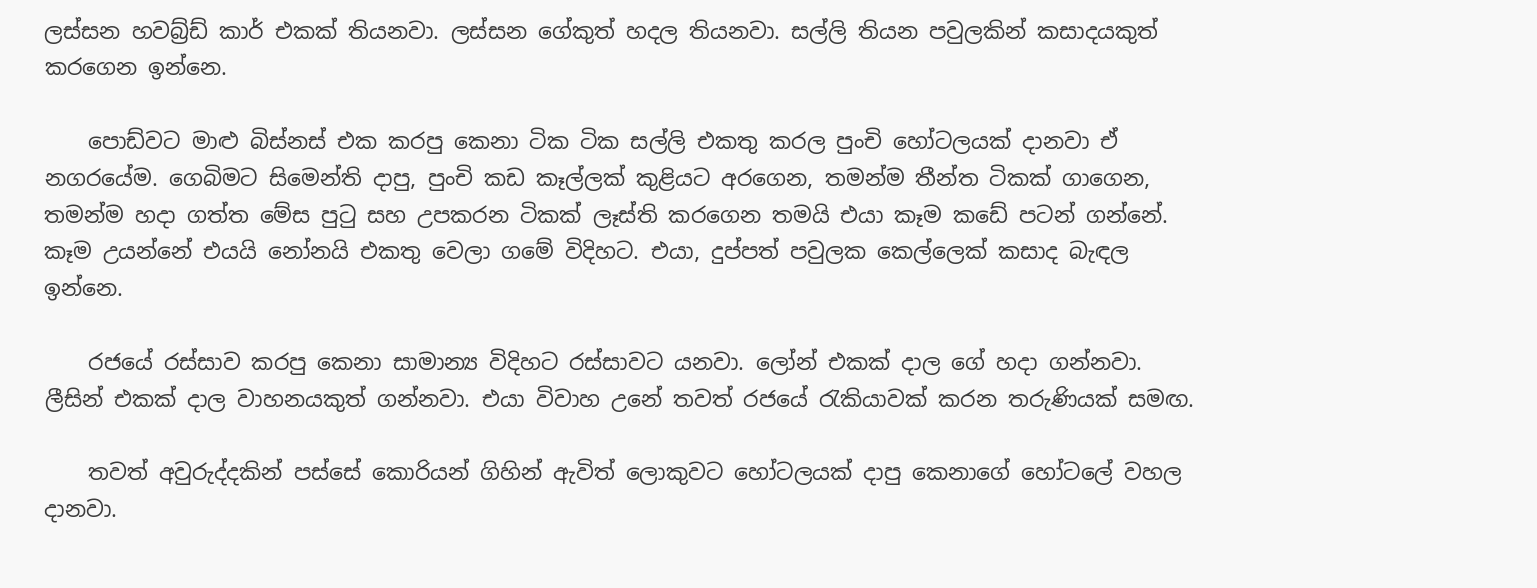ලස්සන හවබ්‍ර්ඩ් කාර් එකක් තියනවා. ලස්සන ගේකුත් හදල තියනවා. සල්ලි තියන පවුලකින් කසාදයකුත් කරගෙන ඉන්නෙ.

    පොඩ්වට මාළු බිස්නස් එක කරපු කෙනා ටික ටික සල්ලි එකතු කරල පුංචි හෝටලයක් දානවා ඒ නගරයේම. ගෙබිමට සිමෙන්ති දාපු, පුංචි කඩ කෑල්ලක් කුළියට අරගෙන, තමන්ම තීන්ත ටිකක් ගාගෙන, තමන්ම හදා ගත්ත මේස පුටු සහ උපකරන ටිකක් ලෑස්ති කරගෙන තමයි එයා කෑම කඩේ පටන් ගන්නේ. කෑම උයන්නේ එයයි නෝනයි එකතු වෙලා ගමේ විදිහට. එයා, දුප්පත් පවුලක කෙල්ලෙක් කසාද බැඳල ඉන්නෙ.

    රජයේ රස්සාව කරපු කෙනා සාමාන්‍ය විදිහට රස්සාවට යනවා. ලෝන් එකක් දාල ගේ හදා ගන්නවා. ලීසින් එකක් දාල වාහනයකුත් ගන්නවා. එයා විවාහ උනේ තවත් රජයේ රැකියාවක් කරන තරුණියක් සමඟ.

    තවත් අවුරුද්දකින් පස්සේ කොරියන් ගිහින් ඇවිත් ලොකුවට හෝටලයක් දාපු කෙනාගේ හෝටලේ වහල දානවා.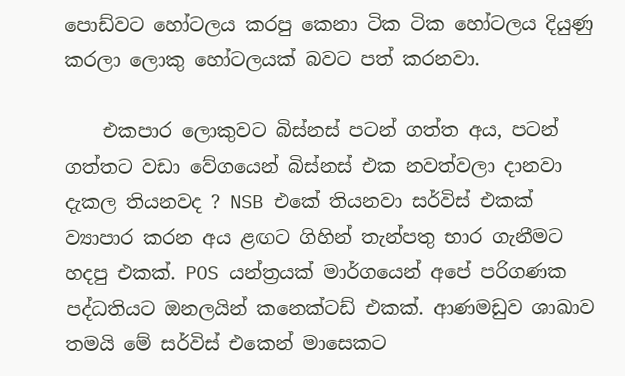පොඩ්වට හෝටලය කරපු කෙනා ටික ටික හෝටලය දියුණු කරලා ලොකු හෝටලයක් බවට පත් කරනවා.

    එකපාර ලොකුවට බිස්නස් පටන් ගත්ත අය, පටන් ගත්තට වඩා වේගයෙන් බිස්නස් එක නවත්වලා දානවා දැකල තියනවද ? NSB එකේ තියනවා සර්විස් එකක් ව්‍යාපාර කරන අය ළඟට ගිහින් තැන්පතු භාර ගැනීමට හදපු එකක්. POS යන්ත්‍රයක් මාර්ගයෙන් අපේ පරිගණක පද්ධතියට ඔනලයින් කනෙක්ටඩ් එකක්. ආණමඩුව ශාඛාව තමයි මේ සර්විස් එකෙන් මාසෙකට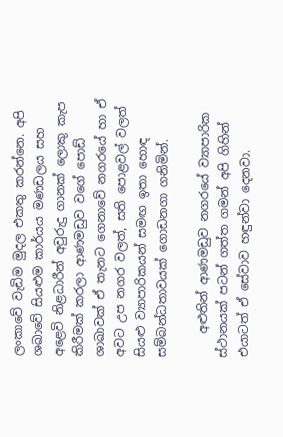ලංකාවේ වැඩිම මුදල එකතු කරන්නෙ. අපි ශඛාවේ සියළුම කාර්යය මණඩලය සහ අළෙවි නිළධාරීන් අවුරුදු ගානක් ලොකු කැප කිරීමක් කරලා ආණමඩුව වගේ පොඩ් ශාඛාවක් ඒ තැනට ගෙනාවේ නගරයේ හා ඒ අවට උප නගර වලත්, සති පොළවල් වලත් සියළු ව්‍යාපාරිකයන් සමඟ ඉතා හොඳ සම්බන්ධතාවයක් ගොඩනගා ගනිමින්.

    අළුතින් ආණමඩුව නගරයේ ව්‍යාපාරික ස්ථානයක් පටන් ගත්ත ගමන් අපි ගිහින් එයාටත් ඒ සේවාව හඳුන්වා දෙනවා.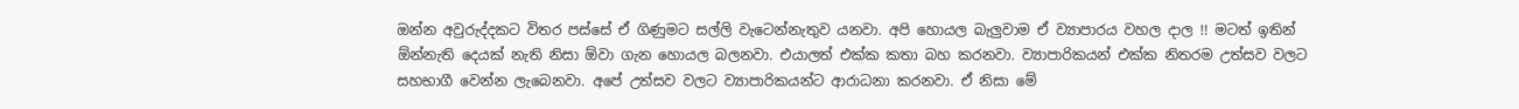ඔන්න අවුරුද්දකට විතර පස්සේ ඒ ගිණුමට සල්ලි වැටෙන්නැතුව යනවා. අපි හොයල බැලුවාම ඒ ව්‍යාපාරය වහල දාල !! මටත් ඉතින් ඕන්නැති දෙයක් නැති නිසා ඕවා ගැන හොයල බලනවා. එයාලත් එක්ක කතා බහ කරනවා. ව්‍යාපාරිකයන් එක්ක නිතරම උත්සව වලට සහභාගී වෙන්න ලැබෙනවා. අපේ උත්සව වලට ව්‍යාපාරිකයන්ට ආරාධනා කරනවා. ඒ නිසා මේ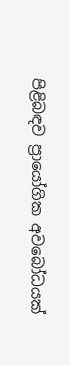පිළිබඳව ප්‍රායෝගික අවබෝධයක්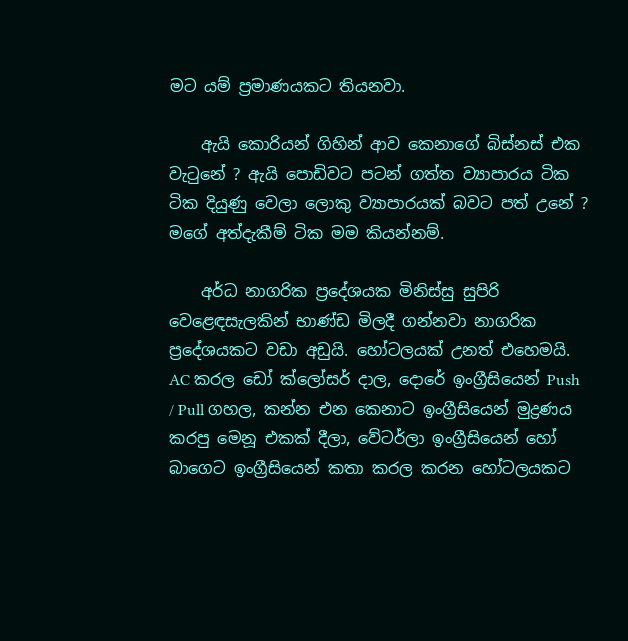මට යම් ප්‍රමාණයකට තියනවා.

    ඇයි කොරියන් ගිහින් ආව කෙනාගේ බිස්නස් එක වැටුනේ ? ඇයි පොඩිවට පටන් ගත්ත ව්‍යාපාරය ටික ටික දියුණු වෙලා ලොකු ව්‍යාපාරයක් බවට පත් උනේ ? මගේ අත්දැකීම් ටික මම කියන්නම්.

    අර්ධ නාගරික ප්‍රදේශයක මිනිස්සු සුපිරි වෙළෙඳසැලකින් භාණ්ඩ මිලදී ගන්නවා නාගරික ප්‍රදේශයකට වඩා අඩුයි. හෝටලයක් උනත් එහෙමයි. AC කරල ඩෝ ක්ලෝසර් දාල, දොරේ ඉංග්‍රීසියෙන් Push / Pull ගහල, කන්න එන කෙනාට ඉංග්‍රීසියෙන් මුද්‍රණය කරපු මෙනූ එකක් දීලා, වේටර්ලා ඉංග්‍රීසියෙන් හෝ බාගෙට ඉංග්‍රීසියෙන් කතා කරල කරන හෝටලයකට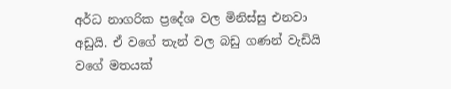අර්ධ නාගරික ප්‍රදේශ වල මිනිස්සු එනවා අඩුයි. ඒ වගේ තැන් වල බඩු ගණන් වැඩියි වගේ මතයක්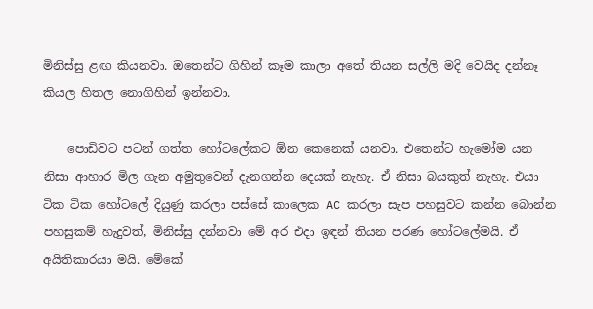මිනිස්සු ළඟ කියනවා. ඔතෙන්ට ගිහින් කෑම කාලා අතේ තියන සල්ලි මදි වෙයිද දන්නෑ කියල හිතල නොගිහින් ඉන්නවා.

    පොඩිවට පටන් ගත්ත හෝටලේකට ඕන කෙනෙක් යනවා. එතෙන්ට හැමෝම යන නිසා ආහාර මිල ගැන අමුතුවෙන් දැනගන්න දෙයක් නැහැ. ඒ නිසා බයකුත් නැහැ. එයා ටික ටික හෝටලේ දියුණු කරලා පස්සේ කාලෙක AC කරලා සැප පහසුවට කන්න බොන්න පහසුකම් හැදුවත්, මිනිස්සු දන්නවා මේ අර එදා ඉඳන් තියන පරණ හෝටලේමයි. ඒ අයිතිකාරයා මයි. මේකේ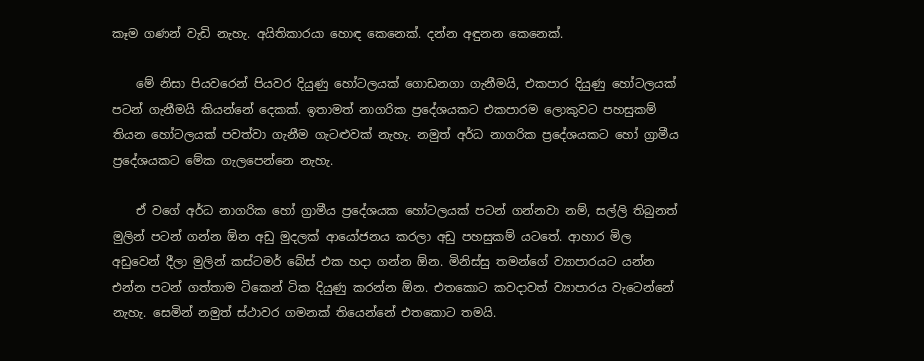කෑම ගණන් වැඩි නැහැ. අයිතිකාරයා හොඳ කෙනෙක්. දන්න අඳුනන කෙනෙක්.

    මේ නිසා පියවරෙන් පියවර දියුණු හෝටලයක් ගොඩනගා ගැනීමයි, එකපාර දියුණු හෝටලයක් පටන් ගැනීමයි කියන්නේ දෙකක්. ඉතාමත් නාගරික ප්‍රදේශයකට එකපාරම ලොකුවට පහසුකම් තියන හෝටලයක් පවත්වා ගැනීම ගැටළුවක් නැහැ. නමුත් අර්ධ නාගරික ප්‍රදේශයකට හෝ ග්‍රාමීය ප්‍රදේශයකට මේක ගැලපෙන්නෙ නැහැ.

    ඒ වගේ අර්ධ නාගරික හෝ ග්‍රාමීය ප්‍රදේශයක හෝටලයක් පටන් ගන්නවා නම්, සල්ලි තිබුනත් මුලින් පටන් ගන්න ඕන අඩු මුදලක් ආයෝජනය කරලා අඩු පහසුකම් යටතේ. ආහාර මිල අඩුවෙන් දීලා මුලින් කස්ටමර් බේස් එක හදා ගන්න ඕන. මිනිස්සු තමන්ගේ ව්‍යාපාරයට යන්න එන්න පටන් ගත්තාම ටිකෙන් ටික දියුණු කරන්න ඕන. එතකොට කවදාවත් ව්‍යාපාරය වැටෙන්නේ නැහැ. සෙමින් නමුත් ස්ථාවර ගමනක් තියෙන්නේ එතකොට තමයි.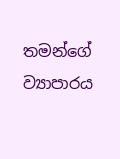තමන්ගේ ව්‍යාපාරය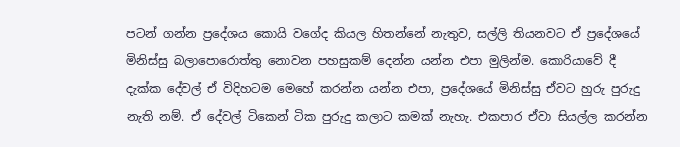පටන් ගන්න ප්‍රදේශය කොයි වගේද කියල හිතන්නේ නැතුව, සල්ලි තියනවට ඒ ප්‍රදේශයේ මිනිස්සු බලාපොරොත්තු නොවන පහසුකම් දෙන්න යන්න එපා මුලින්ම. කොරියාවේ දී දැක්ක දේවල් ඒ විදිහටම මෙහේ කරන්න යන්න එපා, ප්‍රදේශයේ මිනිස්සු ඒවට හුරු පුරුදු නැති නම්. ඒ දේවල් ටිකෙන් ටික පුරුදු කලාට කමක් නැහැ. එකපාර ඒවා සියල්ල කරන්න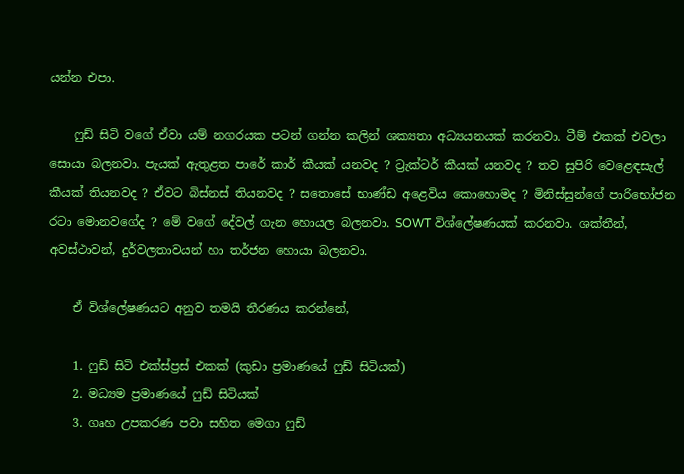යන්න එපා.

    ෆුඩ් සිටි වගේ ඒවා යම් නගරයක පටන් ගන්න කලින් ශක්‍යතා අධ්‍යයනයක් කරනවා. ටීම් එකක් එවලා සොයා බලනවා. පැයක් ඇතුළත පාරේ කාර් කීයක් යනවද ? ට්‍රැක්ටර් කීයක් යනවද ? තව සුපිරි වෙළෙඳසැල් කීයක් තියනවද ? ඒවට බිස්නස් තියනවද ? සතොසේ භාණ්ඩ අළෙවිය කොහොමද ? මිනිස්සුන්ගේ පාරිභෝජන රටා මොනවගේද ? මේ වගේ දේවල් ගැන හොයල බලනවා. SOWT විශ්ලේෂණයක් කරනවා. ශක්තීන්, අවස්ථාවන්, දුර්වලතාවයන් හා තර්ජන හොයා බලනවා.

    ඒ විශ්ලේෂණයට අනුව තමයි තීරණය කරන්නේ,

    1. ෆුඩ් සිටි එක්ස්ප්‍රස් එකක් (කුඩා ප්‍රමාණයේ ෆුඩ් සිටියක්)
    2. මධ්‍යම ප්‍රමාණයේ ෆුඩ් සිටියක්
    3. ගෘහ උපකරණ පවා සහිත මෙගා ෆුඩ්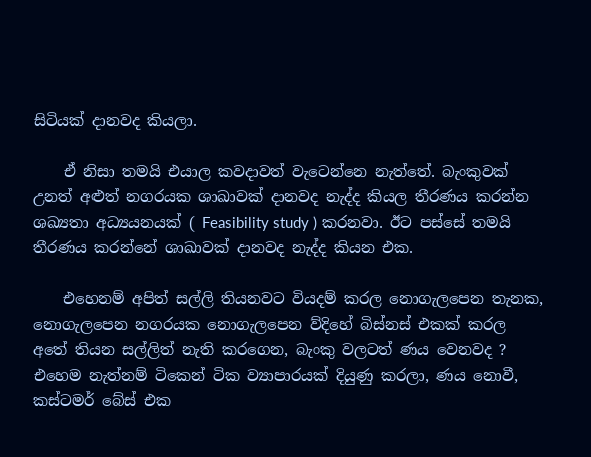සිටියක් දානවද කියලා.

    ඒ නිසා තමයි එයාල කවදාවත් වැටෙන්නෙ නැත්තේ. බැංකුවක් උනත් අළුත් නගරයක ශාඛාවක් දානවද නැද්ද කියල තීරණය කරන්න ශඛ්‍යතා අධ්‍යයනයක් ( Feasibility study ) කරනවා. ඊට පස්සේ තමයි තීරණය කරන්නේ ශාඛාවක් දානවද නැද්ද කියන එක.

    එහෙනම් අපිත් සල්ලි තියනවට වියදම් කරල නොගැලපෙන තැනක, නොගැලපෙන නගරයක නොගැලපෙන ව්දිහේ බිස්නස් එකක් කරල අතේ තියන සල්ලිත් නැති කරගෙන, බැංකු වලටත් ණය වෙනවද ? එහෙම නැත්නම් ටිකෙන් ටික ව්‍යාපාරයක් දියුණු කරලා, ණය නොවී, කස්ටමර් බේස් එක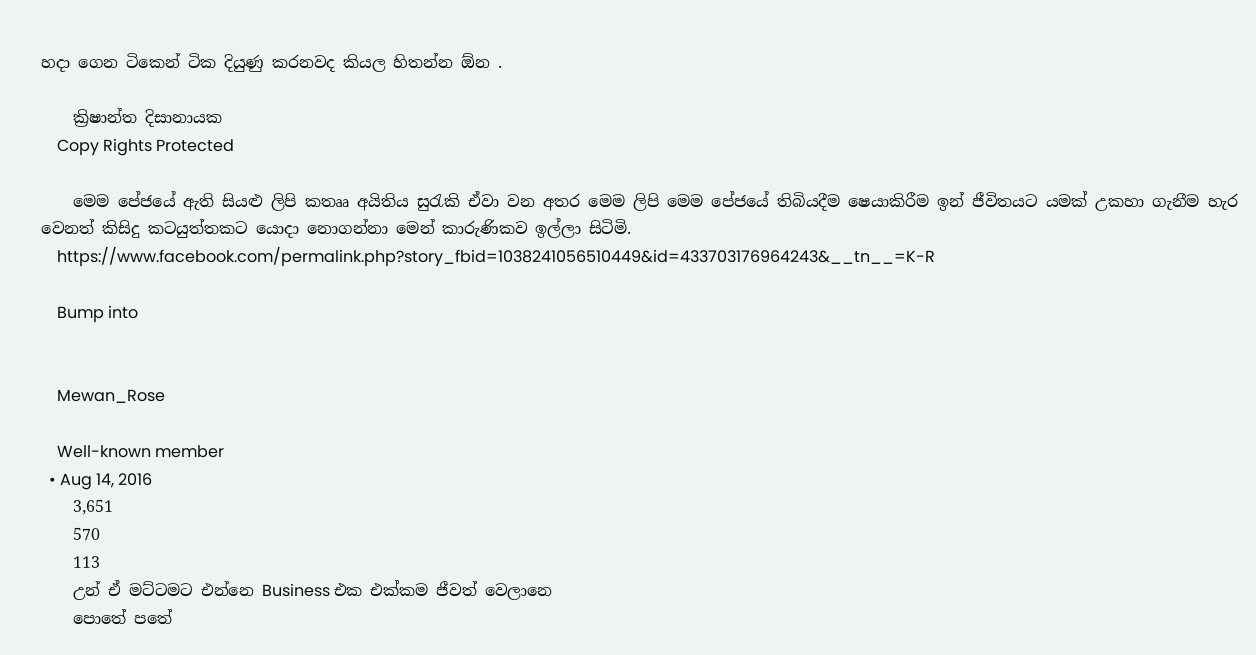හදා ගෙන ටිකෙන් ටික දියුණු කරනවද කියල හිතන්න ඕන .

    ක්‍රිෂාන්ත දිසානායක
    Copy Rights Protected

    මෙම පේජයේ ඇති සියළු ලිපි කතෲ අයිතිය සුරැකි ඒවා වන අතර මෙම ලිපි මෙම පේජයේ තිබියදීම ෂෙයාකිරීම ඉන් ජීවිතයට යමක් උකහා ගැනීම හැර වෙනත් කිසිදු කටයුත්තකට යොදා නොගන්නා මෙන් කාරුණිකව ඉල්ලා සිටිමි.
    https://www.facebook.com/permalink.php?story_fbid=1038241056510449&id=433703176964243&__tn__=K-R

    Bump into


    Mewan_Rose

    Well-known member
  • Aug 14, 2016
    3,651
    570
    113
    උන් ඒ මට්ටමට එන්නෙ Business එක එක්කම ජීවත් වෙලානෙ
    පොතේ පතේ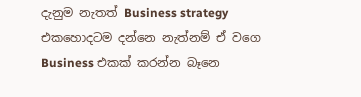දැනුම නැතත් Business strategy එකහොදටම දන්නෙ නැත්නම් ඒ වගෙ Business එකක් කරන්න බෑනෙ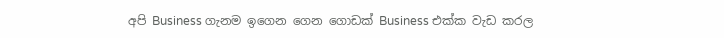අපි Business ගැනම ඉගෙන ගෙන ගොඩක් Business එක්ක වැඩ කරල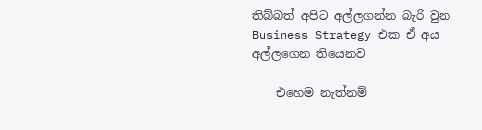තිබ්බත් අපිට අල්ලගන්න බැරි වුන Business Strategy එක ඒ අය අල්ලගෙන තියෙනව

    එහෙම නැත්නම්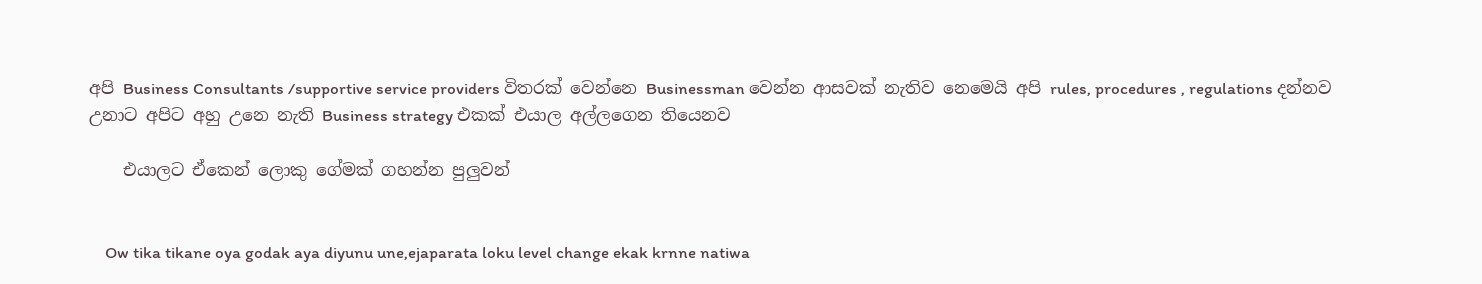අපි Business Consultants /supportive service providers විතරක් වෙන්නෙ Businessman වෙන්න ආසවක් නැතිව නෙමෙයි අපි rules, procedures , regulations දන්නව උනාට අපිට අහු උනෙ නැති Business strategy එකක් එයාල අල්ලගෙන තියෙනව

    එයාලට ඒකෙන් ලොකු ගේමක් ගහන්න පුලුවන්


    Ow tika tikane oya godak aya diyunu une,ejaparata loku level change ekak krnne natiwa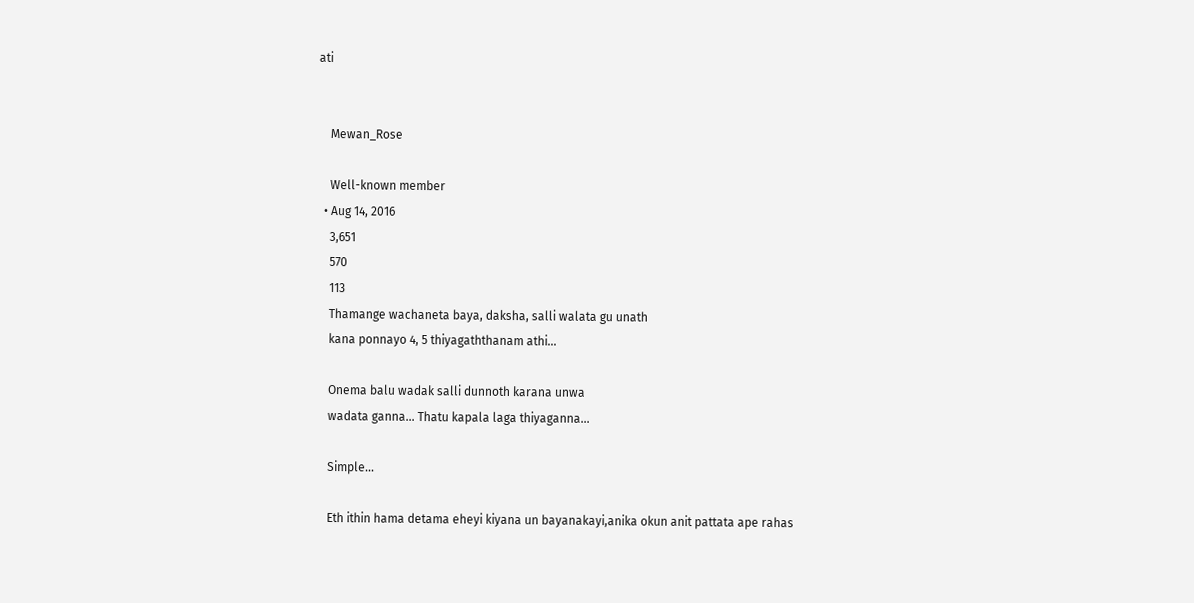ati


    Mewan_Rose

    Well-known member
  • Aug 14, 2016
    3,651
    570
    113
    Thamange wachaneta baya, daksha, salli walata gu unath
    kana ponnayo 4, 5 thiyagaththanam athi...

    Onema balu wadak salli dunnoth karana unwa
    wadata ganna... Thatu kapala laga thiyaganna...

    Simple...

    Eth ithin hama detama eheyi kiyana un bayanakayi,anika okun anit pattata ape rahas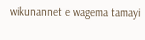wikunannet e wagema tamayi